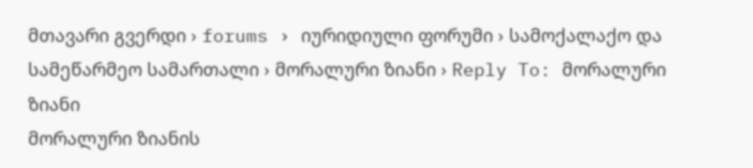მთავარი გვერდი › forums › იურიდიული ფორუმი › სამოქალაქო და სამეწარმეო სამართალი › მორალური ზიანი › Reply To: მორალური ზიანი
მორალური ზიანის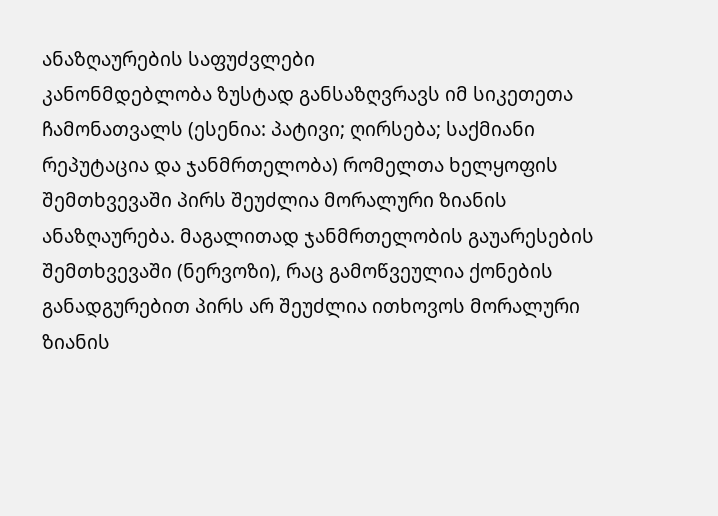ანაზღაურების საფუძვლები
კანონმდებლობა ზუსტად განსაზღვრავს იმ სიკეთეთა ჩამონათვალს (ესენია: პატივი; ღირსება; საქმიანი რეპუტაცია და ჯანმრთელობა) რომელთა ხელყოფის შემთხვევაში პირს შეუძლია მორალური ზიანის ანაზღაურება. მაგალითად ჯანმრთელობის გაუარესების შემთხვევაში (ნერვოზი), რაც გამოწვეულია ქონების განადგურებით პირს არ შეუძლია ითხოვოს მორალური ზიანის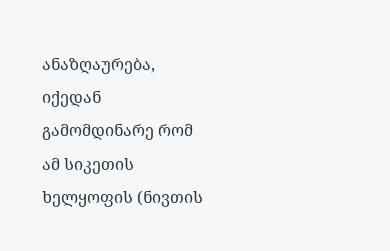ანაზღაურება, იქედან გამომდინარე რომ ამ სიკეთის ხელყოფის (ნივთის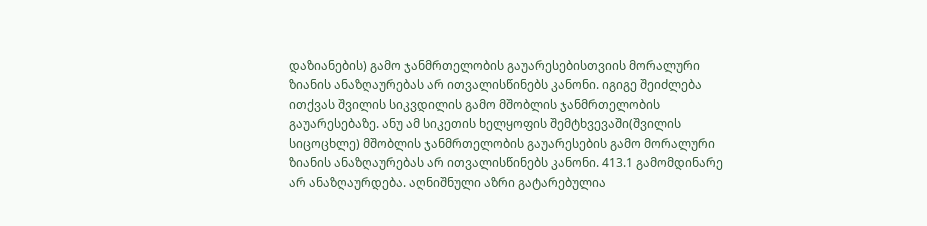დაზიანების) გამო ჯანმრთელობის გაუარესებისთვიის მორალური ზიანის ანაზღაურებას არ ითვალისწინებს კანონი. იგიგე შეიძლება ითქვას შვილის სიკვდილის გამო მშობლის ჯანმრთელობის გაუარესებაზე. ანუ ამ სიკეთის ხელყოფის შემტხვევაში(შვილის სიცოცხლე) მშობლის ჯანმრთელობის გაუარესების გამო მორალური ზიანის ანაზღაურებას არ ითვალისწინებს კანონი. 413.1 გამომდინარე არ ანაზღაურდება. აღნიშნული აზრი გატარებულია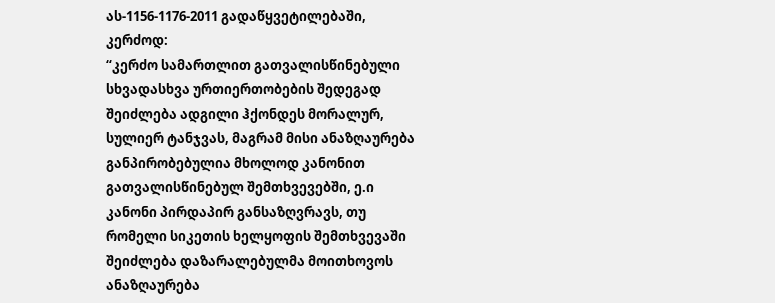ას-1156-1176-2011 გადაწყვეტილებაში, კერძოდ:
“კერძო სამართლით გათვალისწინებული სხვადასხვა ურთიერთობების შედეგად შეიძლება ადგილი ჰქონდეს მორალურ, სულიერ ტანჯვას, მაგრამ მისი ანაზღაურება განპირობებულია მხოლოდ კანონით გათვალისწინებულ შემთხვევებში, ე.ი კანონი პირდაპირ განსაზღვრავს, თუ რომელი სიკეთის ხელყოფის შემთხვევაში შეიძლება დაზარალებულმა მოითხოვოს ანაზღაურება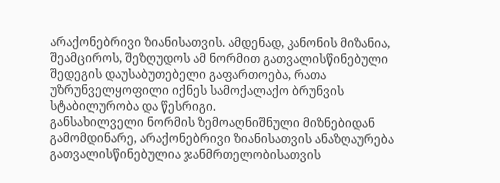არაქონებრივი ზიანისათვის. ამდენად, კანონის მიზანია, შეამციროს, შეზღუდოს ამ ნორმით გათვალისწინებული შედეგის დაუსაბუთებელი გაფართოება, რათა უზრუნველყოფილი იქნეს სამოქალაქო ბრუნვის სტაბილურობა და წესრიგი.
განსახილველი ნორმის ზემოაღნიშნული მიზნებიდან გამომდინარე, არაქონებრივი ზიანისათვის ანაზღაურება გათვალისწინებულია ჯანმრთელობისათვის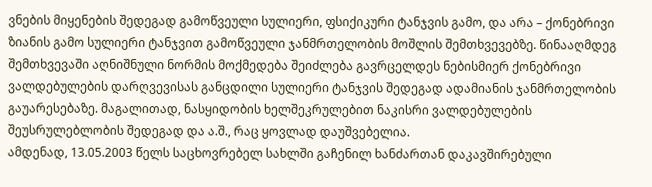ვნების მიყენების შედეგად გამოწვეული სულიერი, ფსიქიკური ტანჯვის გამო, და არა – ქონებრივი ზიანის გამო სულიერი ტანჯვით გამოწვეული ჯანმრთელობის მოშლის შემთხვევებზე. წინააღმდეგ შემთხვევაში აღნიშნული ნორმის მოქმედება შეიძლება გავრცელდეს ნებისმიერ ქონებრივი ვალდებულების დარღვევისას განცდილი სულიერი ტანჯვის შედეგად ადამიანის ჯანმრთელობის გაუარესებაზე. მაგალითად, ნასყიდობის ხელშეკრულებით ნაკისრი ვალდებულების შეუსრულებლობის შედეგად და ა.შ., რაც ყოვლად დაუშვებელია.
ამდენად, 13.05.2003 წელს საცხოვრებელ სახლში გაჩენილ ხანძართან დაკავშირებული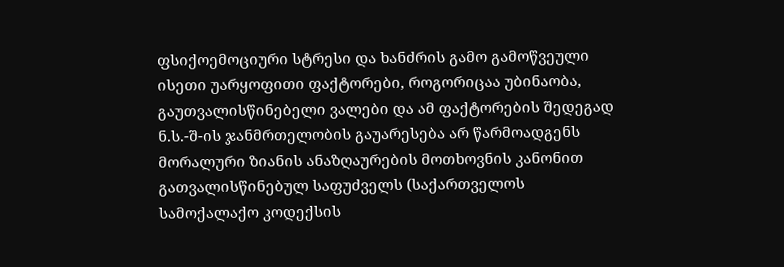ფსიქოემოციური სტრესი და ხანძრის გამო გამოწვეული ისეთი უარყოფითი ფაქტორები, როგორიცაა უბინაობა, გაუთვალისწინებელი ვალები და ამ ფაქტორების შედეგად ნ.ს.-შ-ის ჯანმრთელობის გაუარესება არ წარმოადგენს მორალური ზიანის ანაზღაურების მოთხოვნის კანონით გათვალისწინებულ საფუძველს (საქართველოს სამოქალაქო კოდექსის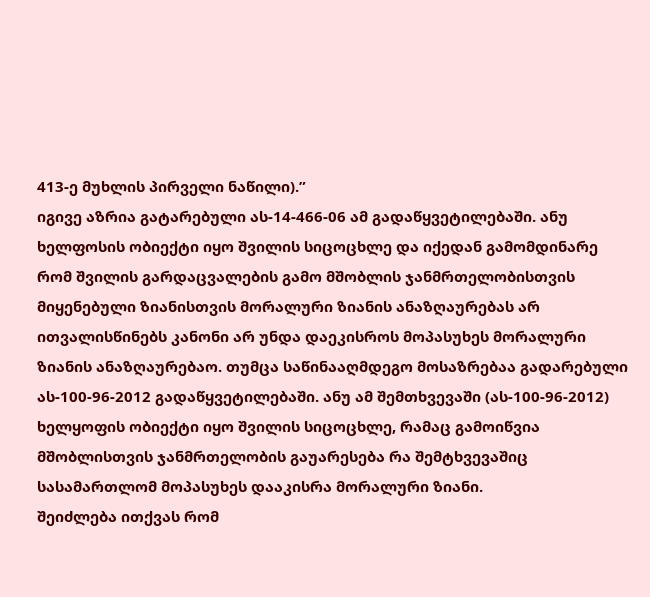413-ე მუხლის პირველი ნაწილი).”
იგივე აზრია გატარებული ას-14-466-06 ამ გადაწყვეტილებაში. ანუ ხელფოსის ობიექტი იყო შვილის სიცოცხლე და იქედან გამომდინარე რომ შვილის გარდაცვალების გამო მშობლის ჯანმრთელობისთვის მიყენებული ზიანისთვის მორალური ზიანის ანაზღაურებას არ ითვალისწინებს კანონი არ უნდა დაეკისროს მოპასუხეს მორალური ზიანის ანაზღაურებაო. თუმცა საწინააღმდეგო მოსაზრებაა გადარებული ას-100-96-2012 გადაწყვეტილებაში. ანუ ამ შემთხვევაში (ას-100-96-2012) ხელყოფის ობიექტი იყო შვილის სიცოცხლე, რამაც გამოიწვია მშობლისთვის ჯანმრთელობის გაუარესება რა შემტხვევაშიც სასამართლომ მოპასუხეს დააკისრა მორალური ზიანი.
შეიძლება ითქვას რომ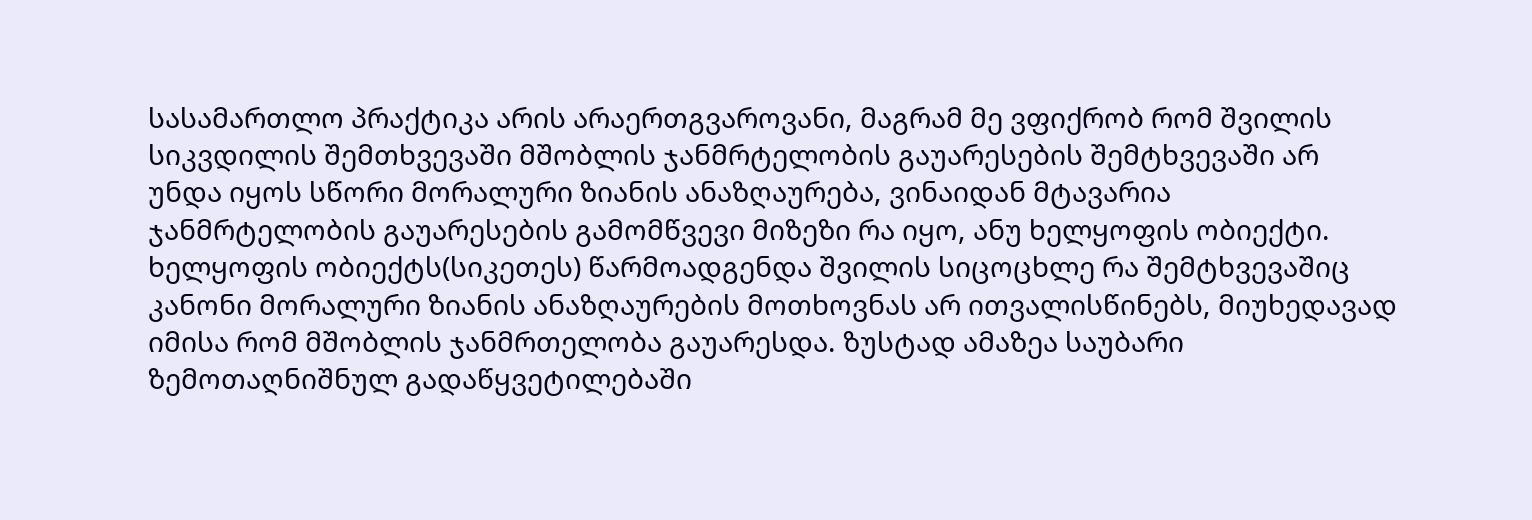სასამართლო პრაქტიკა არის არაერთგვაროვანი, მაგრამ მე ვფიქრობ რომ შვილის სიკვდილის შემთხვევაში მშობლის ჯანმრტელობის გაუარესების შემტხვევაში არ უნდა იყოს სწორი მორალური ზიანის ანაზღაურება, ვინაიდან მტავარია ჯანმრტელობის გაუარესების გამომწვევი მიზეზი რა იყო, ანუ ხელყოფის ობიექტი. ხელყოფის ობიექტს(სიკეთეს) წარმოადგენდა შვილის სიცოცხლე რა შემტხვევაშიც კანონი მორალური ზიანის ანაზღაურების მოთხოვნას არ ითვალისწინებს, მიუხედავად იმისა რომ მშობლის ჯანმრთელობა გაუარესდა. ზუსტად ამაზეა საუბარი ზემოთაღნიშნულ გადაწყვეტილებაში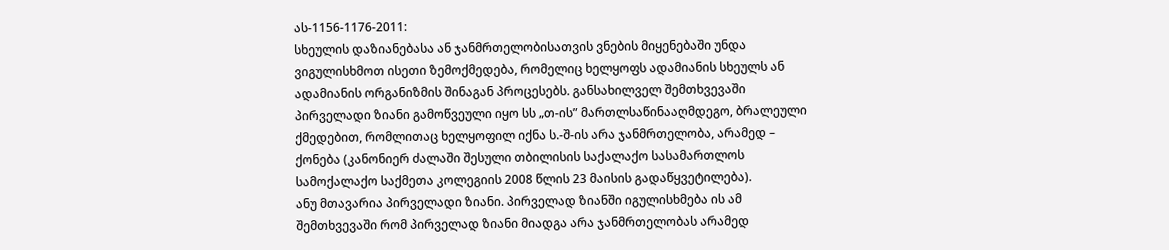ას-1156-1176-2011:
სხეულის დაზიანებასა ან ჯანმრთელობისათვის ვნების მიყენებაში უნდა ვიგულისხმოთ ისეთი ზემოქმედება, რომელიც ხელყოფს ადამიანის სხეულს ან ადამიანის ორგანიზმის შინაგან პროცესებს. განსახილველ შემთხვევაში პირველადი ზიანი გამოწვეული იყო სს „თ-ის” მართლსაწინააღმდეგო, ბრალეული ქმედებით, რომლითაც ხელყოფილ იქნა ს.-შ-ის არა ჯანმრთელობა, არამედ – ქონება (კანონიერ ძალაში შესული თბილისის საქალაქო სასამართლოს სამოქალაქო საქმეთა კოლეგიის 2008 წლის 23 მაისის გადაწყვეტილება).
ანუ მთავარია პირველადი ზიანი. პირველად ზიანში იგულისხმება ის ამ შემთხვევაში რომ პირველად ზიანი მიადგა არა ჯანმრთელობას არამედ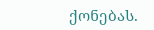ქონებას.